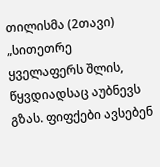თილისმა (2თავი)
„სითეთრე ყველაფერს შლის, წყვდიადსაც აუბნევს გზას. ფიფქები ავსებენ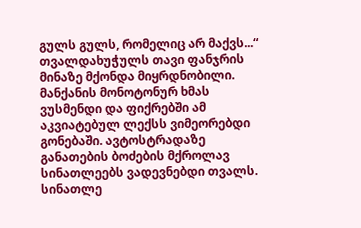გულს გულს, რომელიც არ მაქვს...“ თვალდახუჭულს თავი ფანჯრის მინაზე მქონდა მიყრდნობილი. მანქანის მონოტონურ ხმას ვუსმენდი და ფიქრებში ამ აკვიატებულ ლექსს ვიმეორებდი გონებაში. ავტოსტრადაზე განათების ბოძების მქროლავ სინათლეებს ვადევნებდი თვალს. სინათლე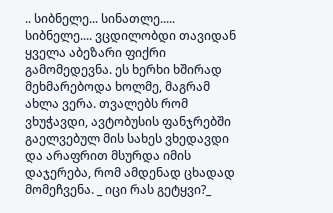.. სიბნელე... სინათლე..... სიბნელე.... ვცდილობდი თავიდან ყველა აბეზარი ფიქრი გამომედევნა. ეს ხერხი ხშირად მეხმარებოდა ხოლმე, მაგრამ ახლა ვერა. თვალებს რომ ვხუჭავდი, ავტობუსის ფანჯრებში გაელვებულ მის სახეს ვხედავდი და არაფრით მსურდა იმის დაჯერება, რომ ამდენად ცხადად მომეჩვენა. _ იცი რას გეტყვი?_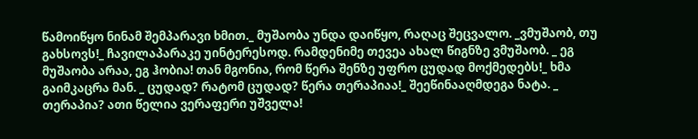წამოიწყო ნინამ შემპარავი ხმით._ მუშაობა უნდა დაიწყო, რაღაც შეცვალო. _ვმუშაობ, თუ გახსოვს!_ ჩავილაპარაკე უინტერესოდ. რამდენიმე თევეა ახალ წიგნზე ვმუშაობ. _ ეგ მუშაობა არაა, ეგ ჰობია! თან მგონია, რომ წერა შენზე უფრო ცუდად მოქმედებს!_ ხმა გაიმკაცრა მან. _ ცუდად? რატომ ცუდად? წერა თერაპიაა!_ შეეწინააღმდეგა ნატა. _ თერაპია? ათი წელია ვერაფერი უშველა!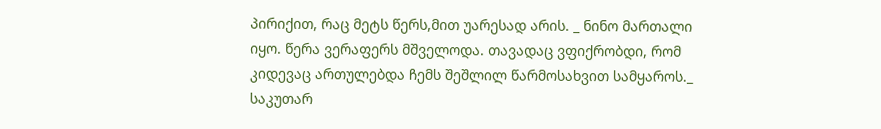პირიქით, რაც მეტს წერს,მით უარესად არის. _ ნინო მართალი იყო. წერა ვერაფერს მშველოდა. თავადაც ვფიქრობდი, რომ კიდევაც ართულებდა ჩემს შეშლილ წარმოსახვით სამყაროს._ საკუთარ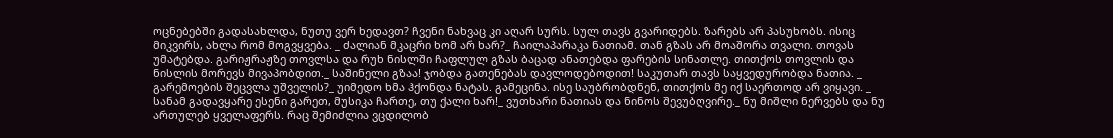ოცნებებში გადასახლდა, ნუთუ ვერ ხედავთ? ჩვენი ნახვაც კი აღარ სურს. სულ თავს გვარიდებს. ზარებს არ პასუხობს. ისიც მიკვირს, ახლა რომ მოგვყვება. _ ძალიან მკაცრი ხომ არ ხარ?_ ჩაილაპარაკა ნათიამ. თან გზას არ მოაშორა თვალი. თოვას უმატებდა. გარიჟრაჟზე თოვლსა და რუხ ნისლში ჩაფლულ გზას ბაცად ანათებდა ფარების სინათლე. თითქოს თოვლის და ნისლის მორევს მივაპობდით._ საშინელი გზაა! ჯობდა გათენებას დავლოდებოდით! საკუთარ თავს საყვედურობდა ნათია. _ გარემოების შეცვლა უშველის?_ უიმედო ხმა ჰქონდა ნატას. გამეცინა. ისე საუბრობდნენ, თითქოს მე იქ საერთოდ არ ვიყავი. _ სანამ გადავყარე ესენი გარეთ, მუსიკა ჩართე, თუ ქალი ხარ!_ ვუთხარი ნათიას და ნინოს შევუბღვირე._ ნუ მიშლი ნერვებს და ნუ ართულებ ყველაფერს. რაც შემიძლია ვცდილობ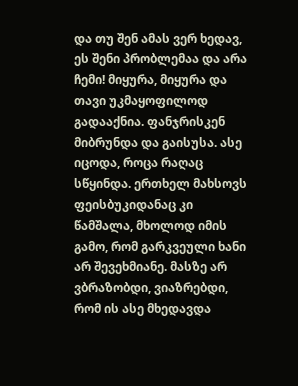და თუ შენ ამას ვერ ხედავ, ეს შენი პრობლემაა და არა ჩემი! მიყურა, მიყურა და თავი უკმაყოფილოდ გადააქნია. ფანჯრისკენ მიბრუნდა და გაისუსა. ასე იცოდა, როცა რაღაც სწყინდა. ერთხელ მახსოვს ფეისბუკიდანაც კი წამშალა, მხოლოდ იმის გამო, რომ გარკვეული ხანი არ შევეხმიანე. მასზე არ ვბრაზობდი, ვიაზრებდი, რომ ის ასე მხედავდა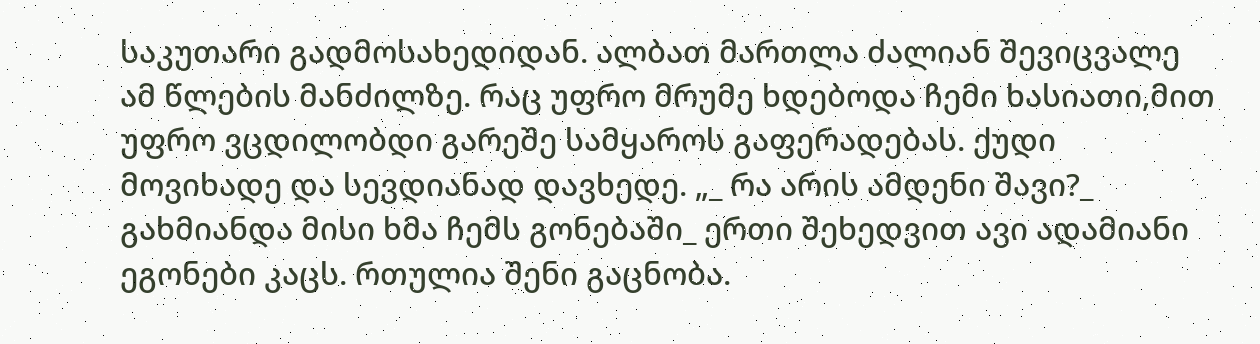საკუთარი გადმოსახედიდან. ალბათ მართლა ძალიან შევიცვალე ამ წლების მანძილზე. რაც უფრო მრუმე ხდებოდა ჩემი ხასიათი,მით უფრო ვცდილობდი გარეშე სამყაროს გაფერადებას. ქუდი მოვიხადე და სევდიანად დავხედე. „_ რა არის ამდენი შავი?_ გახმიანდა მისი ხმა ჩემს გონებაში_ ერთი შეხედვით ავი ადამიანი ეგონები კაცს. რთულია შენი გაცნობა.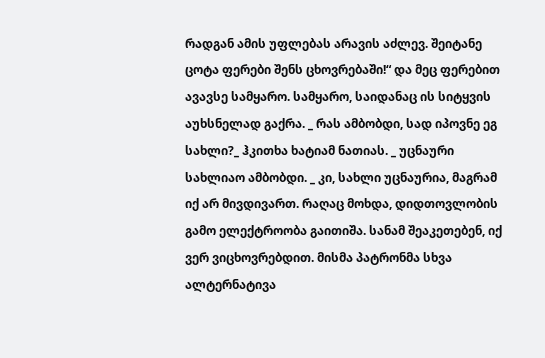რადგან ამის უფლებას არავის აძლევ. შეიტანე ცოტა ფერები შენს ცხოვრებაში!“ და მეც ფერებით ავავსე სამყარო. სამყარო, საიდანაც ის სიტყვის აუხსნელად გაქრა. _ რას ამბობდი, სად იპოვნე ეგ სახლი?_ ჰკითხა ხატიამ ნათიას. _ უცნაური სახლიაო ამბობდი. _ კი, სახლი უცნაურია, მაგრამ იქ არ მივდივართ. რაღაც მოხდა, დიდთოვლობის გამო ელექტროობა გაითიშა. სანამ შეაკეთებენ, იქ ვერ ვიცხოვრებდით. მისმა პატრონმა სხვა ალტერნატივა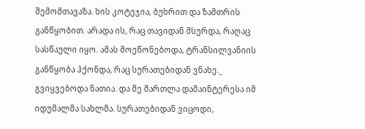შემომთავაზა. ხის კოტეჯია, ბუხრით და ზამთრის განწყობით. არადა ის, რაც თავიდან მსურდა, რაღაც სასწაული იყო. ამას მოეწონებოდა, ტრანსილვანიის განწყობა ჰქონდა, რაც სურათებიდან ვნახე._ გვიყვებოდა ნათია. და მე მართლა დამაინტერესა იმ იდუმალმა სახლმა. სურათებიდან ვიცოდი,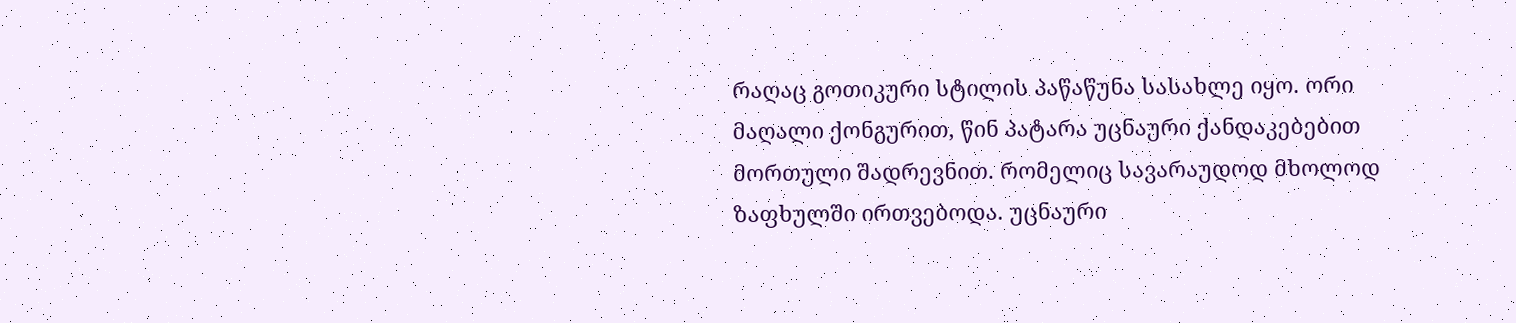რაღაც გოთიკური სტილის პაწაწუნა სასახლე იყო. ორი მაღალი ქონგურით, წინ პატარა უცნაური ქანდაკებებით მორთული შადრევნით. რომელიც სავარაუდოდ მხოლოდ ზაფხულში ირთვებოდა. უცნაური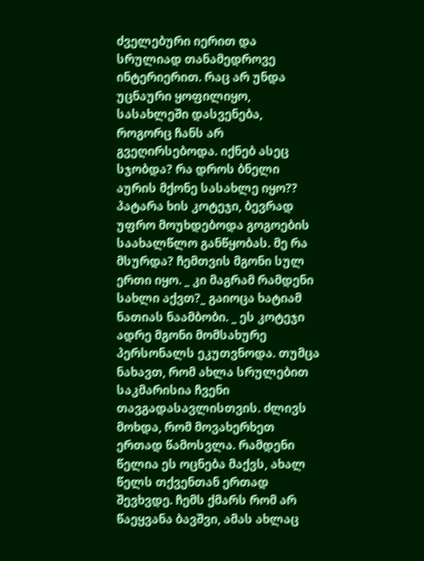ძველებური იერით და სრულიად თანამედროვე ინტერიერით. რაც არ უნდა უცნაური ყოფილიყო, სასახლეში დასვენება, როგორც ჩანს არ გვეღირსებოდა. იქნებ ასეც სჯობდა? რა დროს ბნელი აურის მქონე სასახლე იყო?? პატარა ხის კოტეჯი, ბევრად უფრო მოუხდებოდა გოგოების საახალწლო განწყობას. მე რა მსურდა? ჩემთვის მგონი სულ ერთი იყო. _ კი მაგრამ რამდენი სახლი აქვთ?_ გაიოცა ხატიამ ნათიას ნაამბობი. _ ეს კოტეჯი ადრე მგონი მომსახურე პერსონალს ეკუთვნოდა. თუმცა ნახავთ, რომ ახლა სრულებით საკმარისია ჩვენი თავგადასავლისთვის. ძლივს მოხდა, რომ მოვახერხეთ ერთად წამოსვლა. რამდენი წელია ეს ოცნება მაქვს, ახალ წელს თქვენთან ერთად შევხვდე. ჩემს ქმარს რომ არ წაეყვანა ბავშვი, ამას ახლაც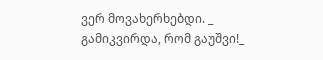ვერ მოვახერხებდი. _ გამიკვირდა, რომ გაუშვი!_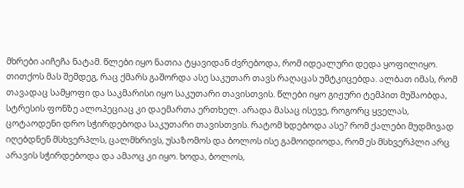მხრები აიჩეჩა ნატამ. წლები იყო ნათია ტყავიდან ძვრებოდა, რომ იდეალური დედა ყოფილიყო. თითქოს მას შემდეგ, რაც ქმარს გაშორდა ასე საკუთარ თავს რაღაცას უმტკიცებდა. ალბათ იმას, რომ თავადაც სამყოფი და საკმარისი იყო საკუთარი თავისთვის. წლები იყო გიჟური ტემპით მუშაობდა, სტრესის ფონზე ალოპეციაც კი დაემართა ერთხელ. არადა მასაც ისევე, როგორც ყველას, ცოტაოდენი დრო სჭირდებოდა საკუთარი თავისთვის. რატომ ხდებოდა ასე? რომ ქალები მუდმივად იღებდნენ მსხვერპლს, ცალმხრივს, უსაზომოს და ბოლოს ისე გამოიდიოდა, რომ ეს მსხვერპლი არც არავის სჭირდებოდა და ამაოც კი იყო. ხოდა, ბოლოს,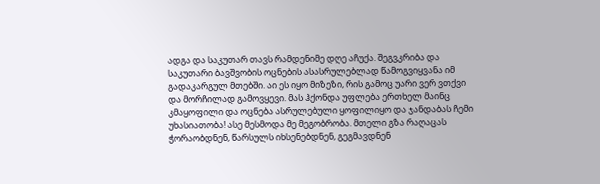ადგა და საკუთარ თავს რამდენიმე დღე აჩუქა. შეგვკრიბა და საკუთარი ბავშვობის ოცნების ასასრულებლად წამოგვიყვანა იმ გადაკარგულ მთებში. აი ეს იყო მიზეზი, რის გამოც უარი ვერ ვთქვი და მორჩილად გამოვყევი. მას ჰქონდა უფლება ერთხელ მაინც კმაყოფილი და ოცნება ასრულებული ყოფილიყო და ჯანდაბას ჩემი უხასიათობა! ასე მესმოდა მე მეგობრობა. მთელი გზა რაღაცას ჭორაობდნენ, წარსულს იხსენებდნენ, გეგმავდნენ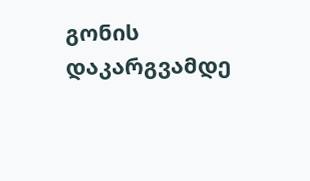გონის დაკარგვამდე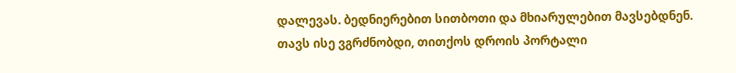დალევას. ბედნიერებით სითბოთი და მხიარულებით მავსებდნენ. თავს ისე ვგრძნობდი, თითქოს დროის პორტალი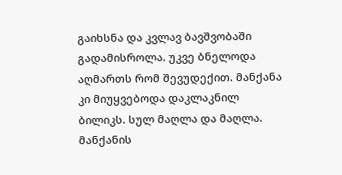გაიხსნა და კვლავ ბავშვობაში გადამისროლა. უკვე ბნელოდა აღმართს რომ შევუდექით. მანქანა კი მიუყვებოდა დაკლაკნილ ბილიკს. სულ მაღლა და მაღლა. მანქანის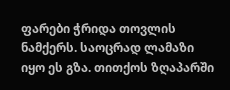ფარები ჭრიდა თოვლის ნამქერს. საოცრად ლამაზი იყო ეს გზა. თითქოს ზღაპარში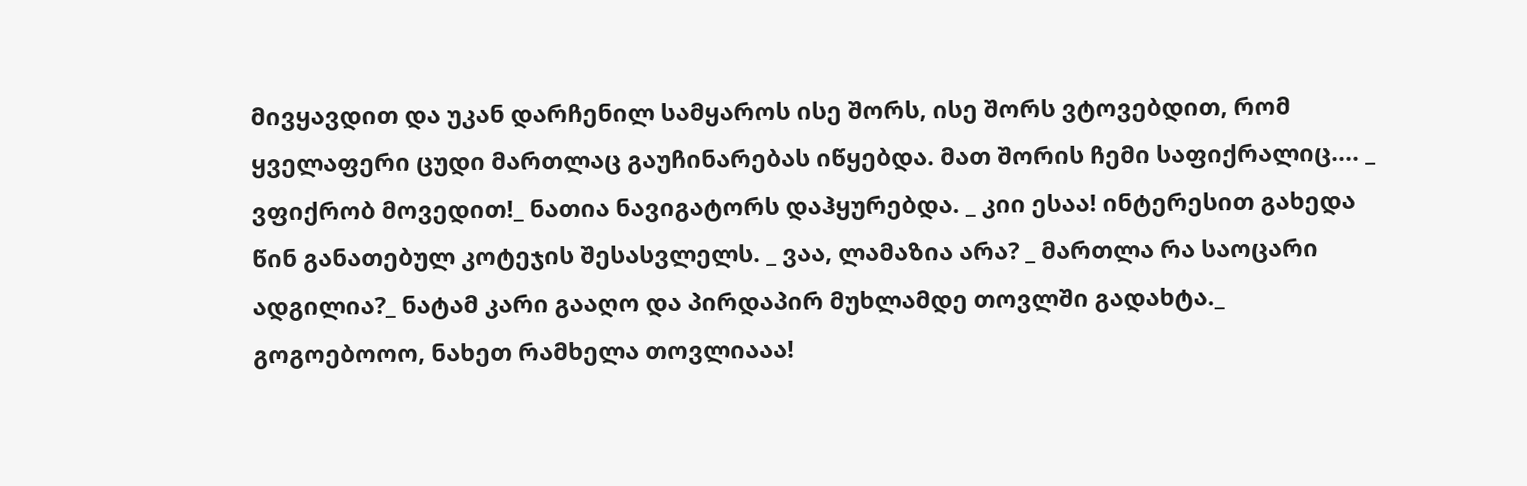მივყავდით და უკან დარჩენილ სამყაროს ისე შორს, ისე შორს ვტოვებდით, რომ ყველაფერი ცუდი მართლაც გაუჩინარებას იწყებდა. მათ შორის ჩემი საფიქრალიც.... _ ვფიქრობ მოვედით!_ ნათია ნავიგატორს დაჰყურებდა. _ კიი ესაა! ინტერესით გახედა წინ განათებულ კოტეჯის შესასვლელს. _ ვაა, ლამაზია არა? _ მართლა რა საოცარი ადგილია?_ ნატამ კარი გააღო და პირდაპირ მუხლამდე თოვლში გადახტა._ გოგოებოოო, ნახეთ რამხელა თოვლიააა!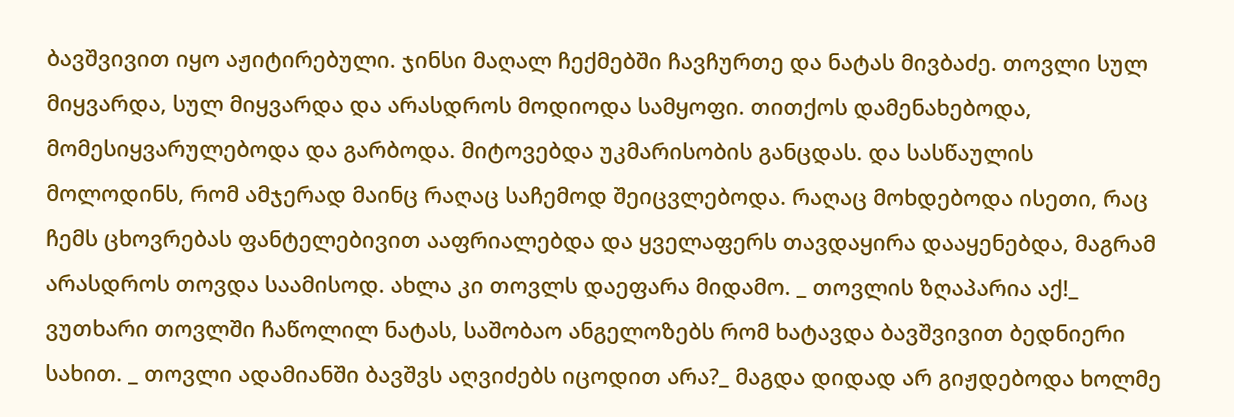ბავშვივით იყო აჟიტირებული. ჯინსი მაღალ ჩექმებში ჩავჩურთე და ნატას მივბაძე. თოვლი სულ მიყვარდა, სულ მიყვარდა და არასდროს მოდიოდა სამყოფი. თითქოს დამენახებოდა, მომესიყვარულებოდა და გარბოდა. მიტოვებდა უკმარისობის განცდას. და სასწაულის მოლოდინს, რომ ამჯერად მაინც რაღაც საჩემოდ შეიცვლებოდა. რაღაც მოხდებოდა ისეთი, რაც ჩემს ცხოვრებას ფანტელებივით ააფრიალებდა და ყველაფერს თავდაყირა დააყენებდა, მაგრამ არასდროს თოვდა საამისოდ. ახლა კი თოვლს დაეფარა მიდამო. _ თოვლის ზღაპარია აქ!_ ვუთხარი თოვლში ჩაწოლილ ნატას, საშობაო ანგელოზებს რომ ხატავდა ბავშვივით ბედნიერი სახით. _ თოვლი ადამიანში ბავშვს აღვიძებს იცოდით არა?_ მაგდა დიდად არ გიჟდებოდა ხოლმე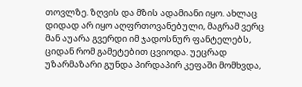თოვლზე. ზღვის და მზის ადამიანი იყო. ახლაც დიდად არ იყო აღფრთოვანებული, მაგრამ ვერც მან აუარა გვერდი იმ ჯადოსნურ ფანტელებს, ციდან რომ გამეტებით ცვიოდა. უეცრად უზარმაზარი გუნდა პირდაპირ კეფაში მომხვდა,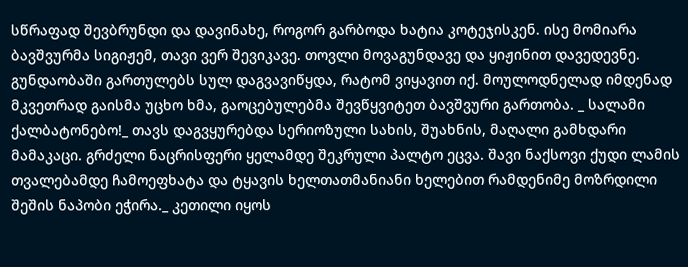სწრაფად შევბრუნდი და დავინახე, როგორ გარბოდა ხატია კოტეჯისკენ. ისე მომიარა ბავშვურმა სიგიჟემ, თავი ვერ შევიკავე. თოვლი მოვაგუნდავე და ყიჟინით დავედევნე. გუნდაობაში გართულებს სულ დაგვავიწყდა, რატომ ვიყავით იქ. მოულოდნელად იმდენად მკვეთრად გაისმა უცხო ხმა, გაოცებულებმა შევწყვიტეთ ბავშვური გართობა. _ სალამი ქალბატონებო!_ თავს დაგვყურებდა სერიოზული სახის, შუახნის, მაღალი გამხდარი მამაკაცი. გრძელი ნაცრისფერი ყელამდე შეკრული პალტო ეცვა. შავი ნაქსოვი ქუდი ლამის თვალებამდე ჩამოეფხატა და ტყავის ხელთათმანიანი ხელებით რამდენიმე მოზრდილი შეშის ნაპობი ეჭირა._ კეთილი იყოს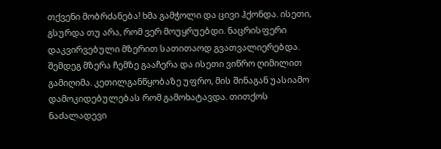თქვენი მობრძანება! ხმა გამჭოლი და ცივი ჰქონდა. ისეთი, გსურდა თუ არა, რომ ვერ მოუყრუებდი. ნაცრისფერი დაკვირვებული მზერით სათითაოდ გვათვალიერებდა. შემდეგ მზერა ჩემზე გააჩერა და ისეთი ვიწრო ღიმილით გამიღიმა. კეთილგანწყობაზე უფრო, მის შინაგან უასიამო დამოკიდებულებას რომ გამოხატავდა. თითქოს ნაძალადევი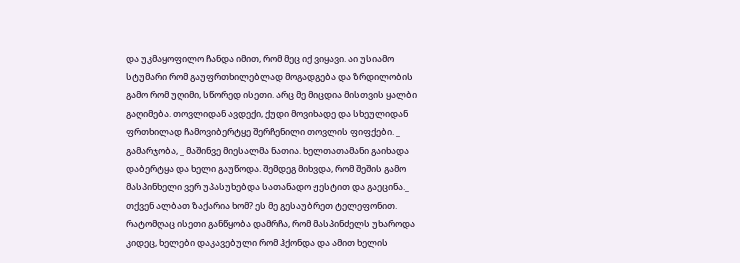და უკმაყოფილო ჩანდა იმით, რომ მეც იქ ვიყავი. აი უსიამო სტუმარი რომ გაუფრთხილებლად მოგადგება და ზრდილობის გამო რომ უღიმი, სწორედ ისეთი. არც მე მიცდია მისთვის ყალბი გაღიმება. თოვლიდან ავდექი, ქუდი მოვიხადე და სხეულიდან ფრთხილად ჩამოვიბერტყე შერჩენილი თოვლის ფიფქები. _ გამარჯობა, _ მაშინვე მიესალმა ნათია. ხელთათამანი გაიხადა დაბერტყა და ხელი გაუწოდა. შემდეგ მიხვდა, რომ შეშის გამო მასპინხელი ვერ უპასუხებდა სათანადო ჟესტით და გაეცინა._ თქვენ ალბათ ზაქარია ხომ? ეს მე გესაუბრეთ ტელეფონით. რატომღაც ისეთი განწყობა დამრჩა, რომ მასპინძელს უხაროდა კიდეც, ხელები დაკავებული რომ ჰქონდა და ამით ხელის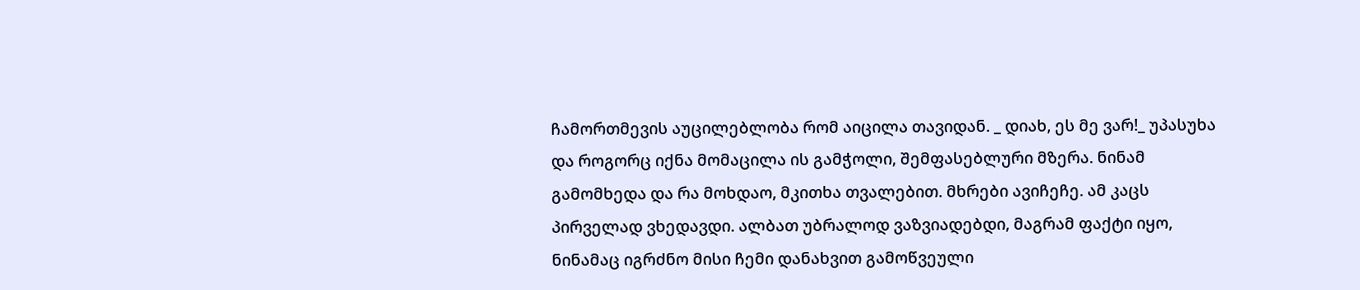ჩამორთმევის აუცილებლობა რომ აიცილა თავიდან. _ დიახ, ეს მე ვარ!_ უპასუხა და როგორც იქნა მომაცილა ის გამჭოლი, შემფასებლური მზერა. ნინამ გამომხედა და რა მოხდაო, მკითხა თვალებით. მხრები ავიჩეჩე. ამ კაცს პირველად ვხედავდი. ალბათ უბრალოდ ვაზვიადებდი, მაგრამ ფაქტი იყო, ნინამაც იგრძნო მისი ჩემი დანახვით გამოწვეული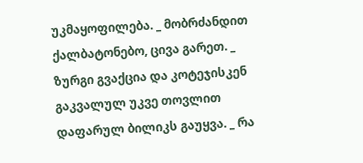უკმაყოფილება. _ მობრძანდით ქალბატონებო, ცივა გარეთ. _ ზურგი გვაქცია და კოტეჯისკენ გაკვალულ უკვე თოვლით დაფარულ ბილიკს გაუყვა. _ რა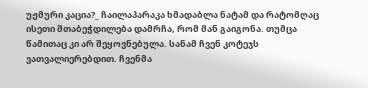უჟმური კაცია?_ ჩაილაპარაკა ხმადაბლა ნატამ და რატომღაც ისეთი შთაბეჭდილება დამრჩა, რომ მან გაიგონა. თუმცა წამითაც კი არ შეყოვნებულა. სანამ ჩვენ კოტეჯს ვათვალიერებდით. ჩვენმა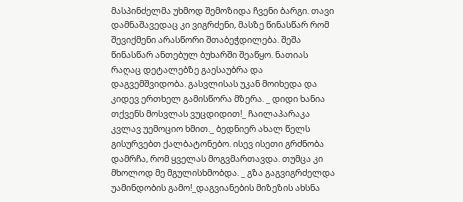მასპინძელმა უხმოდ შემოზიდა ჩვენი ბარგი. თავი დამნაშავედაც კი ვიგრძენი, მასზე წინასწარ რომ შევიქმენი არასწორი შთაბეჭდილება. შეშა წინასწარ ანთებულ ბუხარში შეაწყო. ნათიას რაღაც დეტალებზე გაესაუბრა და დაგვემშვიდობა. გასვლისას უკან მოიხედა და კიდევ ერთხელ გამისწორა მზერა. _ დიდი ხანია თქვენს მოსვლას ვუცდიდით!_ ჩაილაპარაკა კვლავ უემოციო ხმით._ ბედნიერ ახალ წელს გისურვებთ ქალბატონებო. ისევ ისეთი გრძნობა დამრჩა, რომ ყველას მოგვმართავდა. თუმცა კი მხოლოდ მე მგულისხმობდა. _ გზა გაგვიგრძელდა უამინდობის გამო!_დაგვიანების მიზეზის ახსნა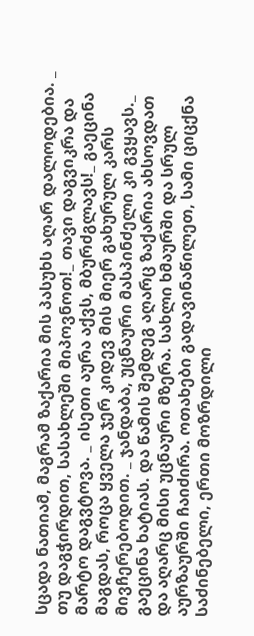სცადა ნათიამ, მაგრამ ზაქარია მის პასუხს აღარ დალოდებია. _ თუ დაგჭირდით, სასახლეში მიპოვნოთ!_ თავი დაგვიკრა და მარტო დაგვტოვა. _ ისეთი აურა აქვს, მბურძგლავს!_ გაეცინა მაგდას, როცა ყველა ჯერ კიდევ მის მიერ გახურულ კარს მივჩერებოდით. _ ჯანდაბა, უცნაური მასპინძელი კი გვყავს._ გაეცინა ხატიას. და წამის შემდეგ აღარც ზაქარია ახსოვდათ და აღარც მისი უცნაური მზერა. სახლი ხმაურში და სრულ აურზაურში ჩაიძირა. ოთახები გადავინაწილეთ, სამი ციცქნა საძინებელი, ერთი მოზრდილი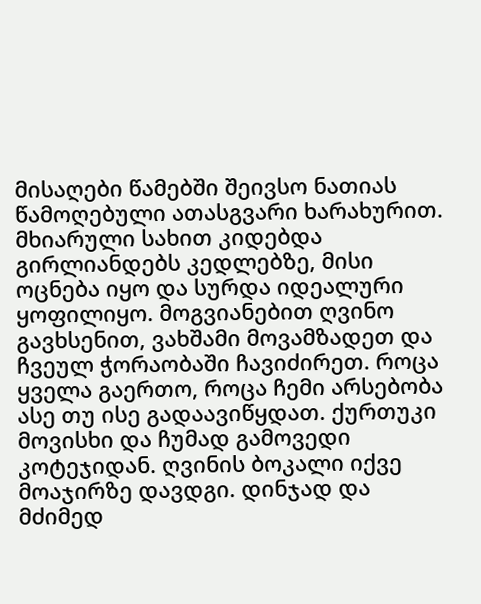მისაღები წამებში შეივსო ნათიას წამოღებული ათასგვარი ხარახურით. მხიარული სახით კიდებდა გირლიანდებს კედლებზე, მისი ოცნება იყო და სურდა იდეალური ყოფილიყო. მოგვიანებით ღვინო გავხსენით, ვახშამი მოვამზადეთ და ჩვეულ ჭორაობაში ჩავიძირეთ. როცა ყველა გაერთო, როცა ჩემი არსებობა ასე თუ ისე გადაავიწყდათ. ქურთუკი მოვისხი და ჩუმად გამოვედი კოტეჯიდან. ღვინის ბოკალი იქვე მოაჯირზე დავდგი. დინჯად და მძიმედ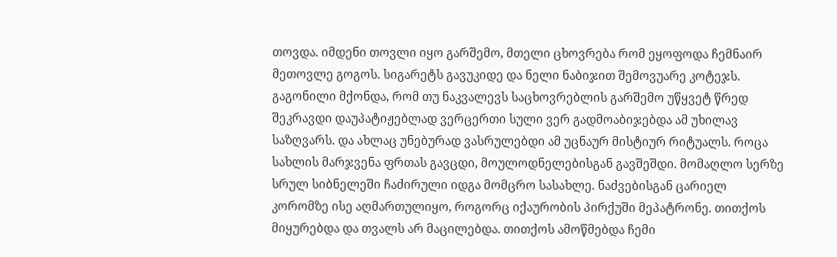თოვდა. იმდენი თოვლი იყო გარშემო, მთელი ცხოვრება რომ ეყოფოდა ჩემნაირ მეთოვლე გოგოს. სიგარეტს გავუკიდე და ნელი ნაბიჯით შემოვუარე კოტეჯს. გაგონილი მქონდა, რომ თუ ნაკვალევს საცხოვრებლის გარშემო უწყვეტ წრედ შეკრავდი დაუპატიჟებლად ვერცერთი სული ვერ გადმოაბიჯებდა ამ უხილავ საზღვარს. და ახლაც უნებურად ვასრულებდი ამ უცნაურ მისტიურ რიტუალს. როცა სახლის მარჯვენა ფრთას გავცდი, მოულოდნელებისგან გავშეშდი. მომაღლო სერზე სრულ სიბნელეში ჩაძირული იდგა მომცრო სასახლე. ნაძვებისგან ცარიელ კორომზე ისე აღმართულიყო, როგორც იქაურობის პირქუში მეპატრონე. თითქოს მიყურებდა და თვალს არ მაცილებდა. თითქოს ამოწმებდა ჩემი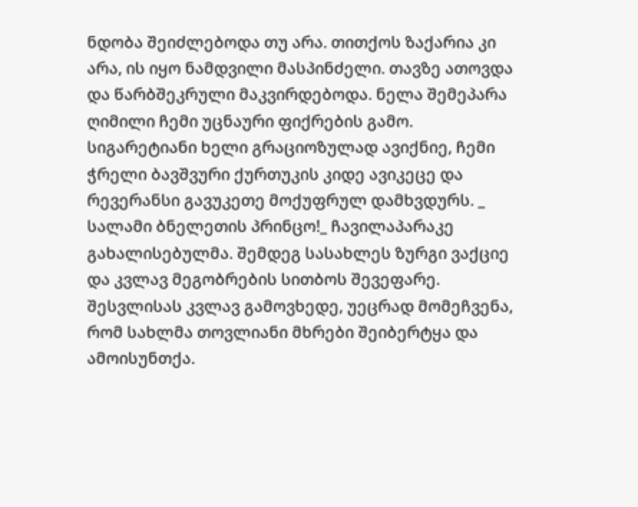ნდობა შეიძლებოდა თუ არა. თითქოს ზაქარია კი არა, ის იყო ნამდვილი მასპინძელი. თავზე ათოვდა და წარბშეკრული მაკვირდებოდა. ნელა შემეპარა ღიმილი ჩემი უცნაური ფიქრების გამო. სიგარეტიანი ხელი გრაციოზულად ავიქნიე, ჩემი ჭრელი ბავშვური ქურთუკის კიდე ავიკეცე და რევერანსი გავუკეთე მოქუფრულ დამხვდურს. _ სალამი ბნელეთის პრინცო!_ ჩავილაპარაკე გახალისებულმა. შემდეგ სასახლეს ზურგი ვაქციე და კვლავ მეგობრების სითბოს შევეფარე. შესვლისას კვლავ გამოვხედე, უეცრად მომეჩვენა, რომ სახლმა თოვლიანი მხრები შეიბერტყა და ამოისუნთქა.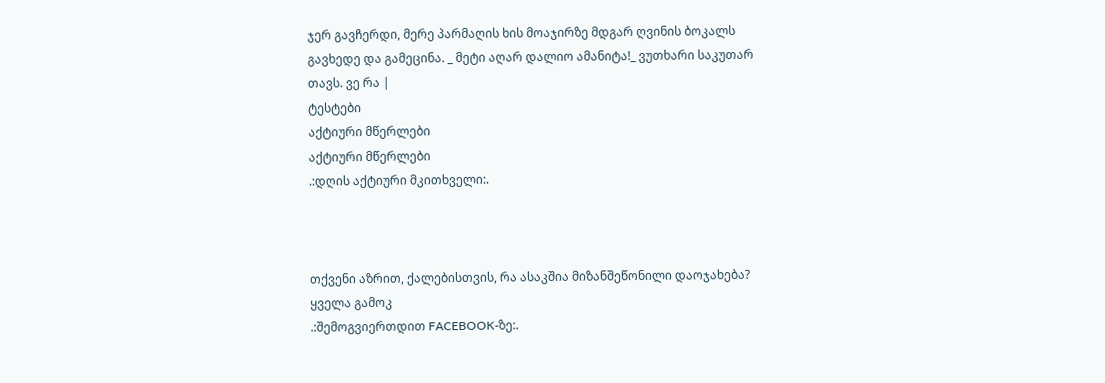ჯერ გავჩერდი, მერე პარმაღის ხის მოაჯირზე მდგარ ღვინის ბოკალს გავხედე და გამეცინა. _ მეტი აღარ დალიო ამანიტა!_ ვუთხარი საკუთარ თავს. ვე რა |
ტესტები
აქტიური მწერლები
აქტიური მწერლები
.:დღის აქტიური მკითხველი:.



თქვენი აზრით, ქალებისთვის, რა ასაკშია მიზანშეწონილი დაოჯახება?
ყველა გამოკ
.:შემოგვიერთდით FACEBOOK-ზე:.